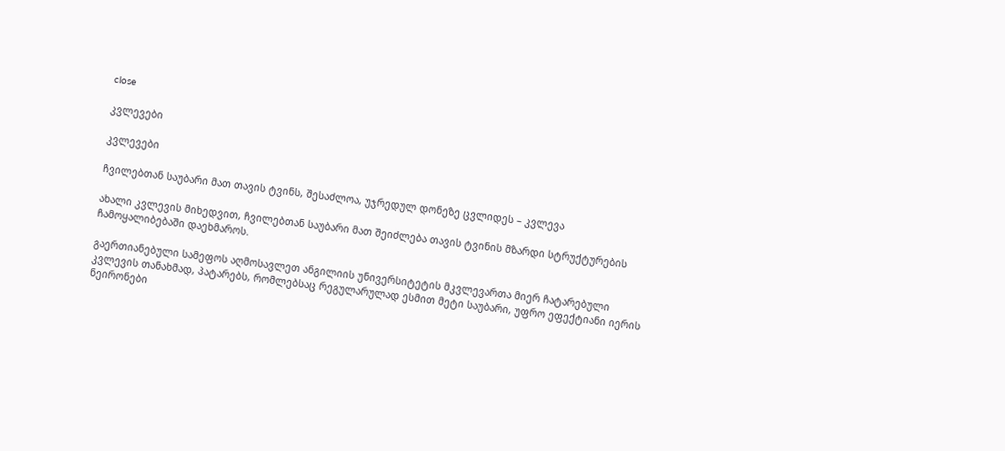close

კვლევები

კვლევები

ჩვილებთან საუბარი მათ თავის ტვინს, შესაძლოა, უჯრედულ დონეზე ცვლიდეს – კვლევა

ახალი კვლევის მიხედვით, ჩვილებთან საუბარი მათ შეიძლება თავის ტვინის მზარდი სტრუქტურების ჩამოყალიბებაში დაეხმაროს.

გაერთიანებული სამეფოს აღმოსავლეთ ანგილიის უნივერსიტეტის მკვლევართა მიერ ჩატარებული კვლევის თანახმად, პატარებს, რომლებსაც რეგულარულად ესმით მეტი საუბარი, უფრო ეფექტიანი იერის ნეირონები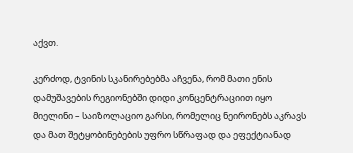აქვთ.

კერძოდ, ტვინის სკანირებებმა აჩვენა, რომ მათი ენის დამუშავების რეგიონებში დიდი კონცენტრაციით იყო მიელინი – საიზოლაციო გარსი, რომელიც ნეირონებს აკრავს და მათ შეტყობინებების უფრო სწრაფად და ეფექტიანად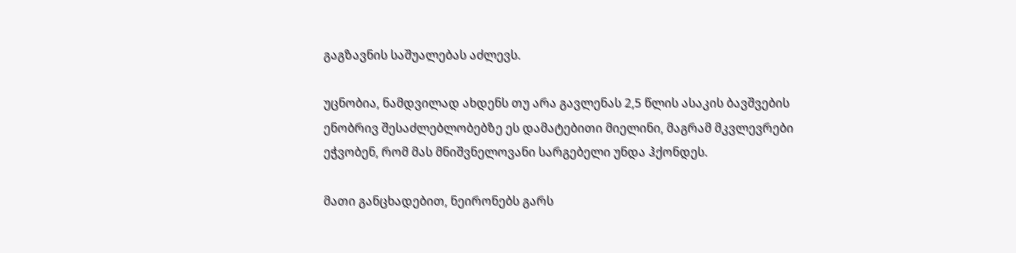გაგზავნის საშუალებას აძლევს.

უცნობია, ნამდვილად ახდენს თუ არა გავლენას 2,5 წლის ასაკის ბავშვების ენობრივ შესაძლებლობებზე ეს დამატებითი მიელინი, მაგრამ მკვლევრები ეჭვობენ, რომ მას მნიშვნელოვანი სარგებელი უნდა ჰქონდეს.

მათი განცხადებით, ნეირონებს გარს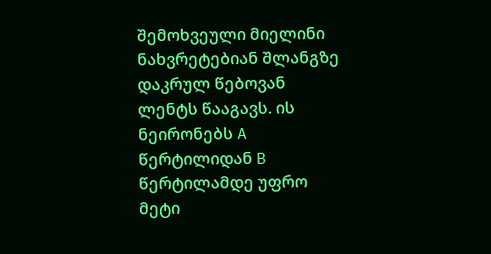შემოხვეული მიელინი ნახვრეტებიან შლანგზე დაკრულ წებოვან ლენტს წააგავს. ის ნეირონებს A წერტილიდან B წერტილამდე უფრო მეტი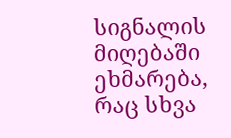სიგნალის მიღებაში ეხმარება, რაც სხვა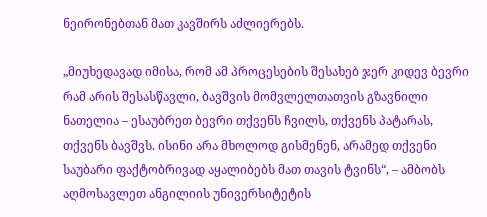ნეირონებთან მათ კავშირს აძლიერებს.

„მიუხედავად იმისა, რომ ამ პროცესების შესახებ ჯერ კიდევ ბევრი რამ არის შესასწავლი, ბავშვის მომვლელთათვის გზავნილი ნათელია – ესაუბრეთ ბევრი თქვენს ჩვილს, თქვენს პატარას, თქვენს ბავშვს. ისინი არა მხოლოდ გისმენენ, არამედ თქვენი საუბარი ფაქტობრივად აყალიბებს მათ თავის ტვინს“, – ამბობს აღმოსავლეთ ანგილიის უნივერსიტეტის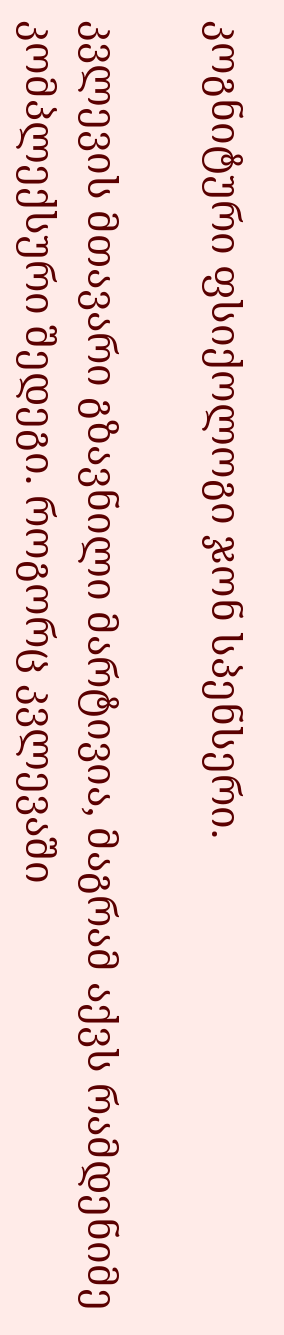კოგნიტური ფსიქოლოგი ჯონ სპენსერი.

კვლევის მთავარი გზავნილი მარტივია, მაგრამ აქვს რამდენიმე კომპლექსური შედეგი. როგორც კვლევაში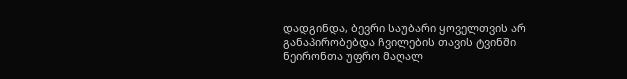დადგინდა, ბევრი საუბარი ყოველთვის არ განაპირობებდა ჩვილების თავის ტვინში ნეირონთა უფრო მაღალ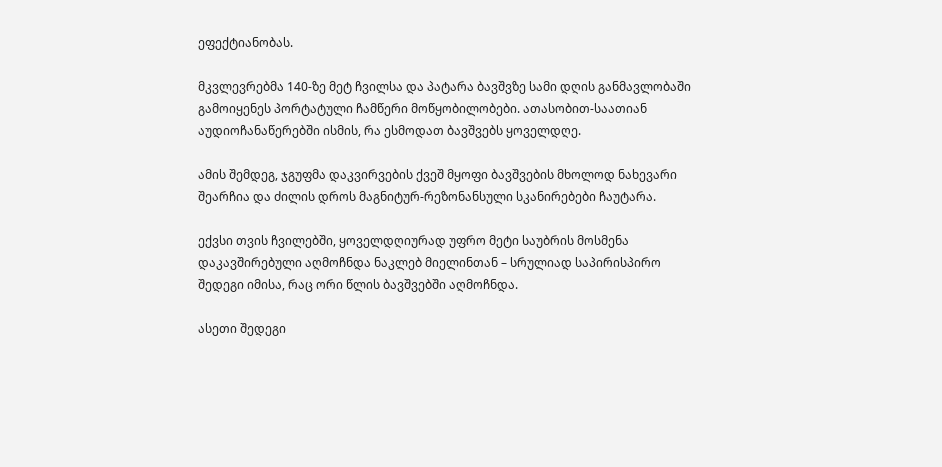ეფექტიანობას.

მკვლევრებმა 140-ზე მეტ ჩვილსა და პატარა ბავშვზე სამი დღის განმავლობაში გამოიყენეს პორტატული ჩამწერი მოწყობილობები. ათასობით-საათიან აუდიოჩანაწერებში ისმის, რა ესმოდათ ბავშვებს ყოველდღე.

ამის შემდეგ, ჯგუფმა დაკვირვების ქვეშ მყოფი ბავშვების მხოლოდ ნახევარი შეარჩია და ძილის დროს მაგნიტურ-რეზონანსული სკანირებები ჩაუტარა.

ექვსი თვის ჩვილებში, ყოველდღიურად უფრო მეტი საუბრის მოსმენა დაკავშირებული აღმოჩნდა ნაკლებ მიელინთან – სრულიად საპირისპირო შედეგი იმისა, რაც ორი წლის ბავშვებში აღმოჩნდა.

ასეთი შედეგი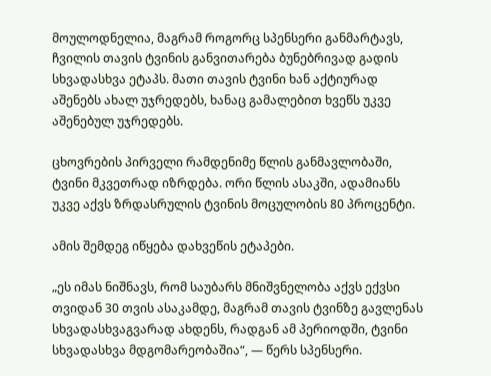მოულოდნელია, მაგრამ როგორც სპენსერი განმარტავს, ჩვილის თავის ტვინის განვითარება ბუნებრივად გადის სხვადასხვა ეტაპს. მათი თავის ტვინი ხან აქტიურად აშენებს ახალ უჯრედებს, ხანაც გამალებით ხვეწს უკვე აშენებულ უჯრედებს.

ცხოვრების პირველი რამდენიმე წლის განმავლობაში, ტვინი მკვეთრად იზრდება. ორი წლის ასაკში, ადამიანს უკვე აქვს ზრდასრულის ტვინის მოცულობის 80 პროცენტი.

ამის შემდეგ იწყება დახვეწის ეტაპები.

„ეს იმას ნიშნავს, რომ საუბარს მნიშვნელობა აქვს ექვსი თვიდან 30 თვის ასაკამდე, მაგრამ თავის ტვინზე გავლენას სხვადასხვაგვარად ახდენს, რადგან ამ პერიოდში, ტვინი სხვადასხვა მდგომარეობაშია“, — წერს სპენსერი.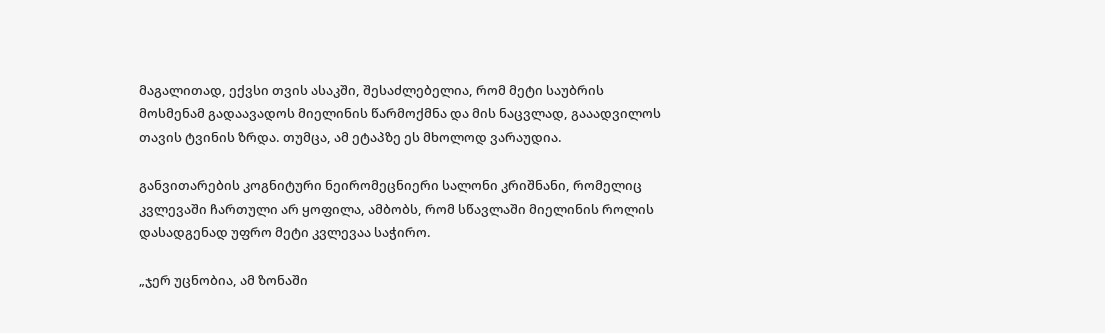მაგალითად, ექვსი თვის ასაკში, შესაძლებელია, რომ მეტი საუბრის მოსმენამ გადაავადოს მიელინის წარმოქმნა და მის ნაცვლად, გააადვილოს თავის ტვინის ზრდა. თუმცა, ამ ეტაპზე ეს მხოლოდ ვარაუდია.

განვითარების კოგნიტური ნეირომეცნიერი სალონი კრიშნანი, რომელიც კვლევაში ჩართული არ ყოფილა, ამბობს, რომ სწავლაში მიელინის როლის დასადგენად უფრო მეტი კვლევაა საჭირო.

„ჯერ უცნობია, ამ ზონაში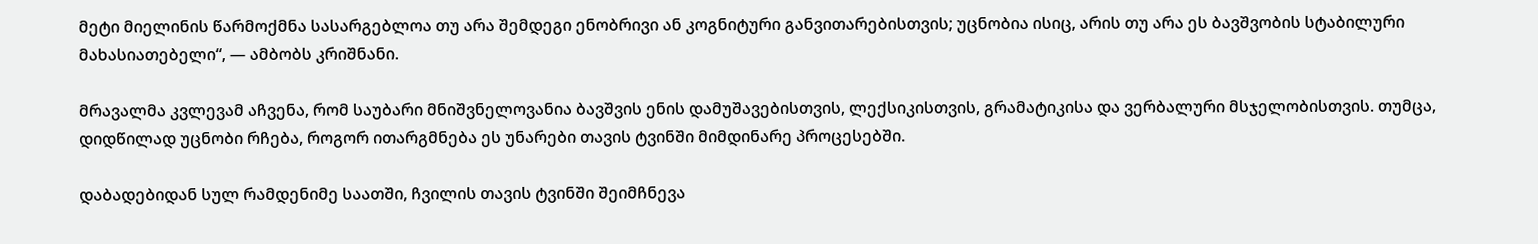მეტი მიელინის წარმოქმნა სასარგებლოა თუ არა შემდეგი ენობრივი ან კოგნიტური განვითარებისთვის; უცნობია ისიც, არის თუ არა ეს ბავშვობის სტაბილური მახასიათებელი“, — ამბობს კრიშნანი.

მრავალმა კვლევამ აჩვენა, რომ საუბარი მნიშვნელოვანია ბავშვის ენის დამუშავებისთვის, ლექსიკისთვის, გრამატიკისა და ვერბალური მსჯელობისთვის. თუმცა, დიდწილად უცნობი რჩება, როგორ ითარგმნება ეს უნარები თავის ტვინში მიმდინარე პროცესებში.

დაბადებიდან სულ რამდენიმე საათში, ჩვილის თავის ტვინში შეიმჩნევა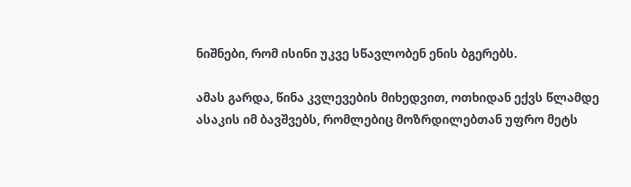ნიშნები, რომ ისინი უკვე სწავლობენ ენის ბგერებს.

ამას გარდა, წინა კვლევების მიხედვით, ოთხიდან ექვს წლამდე ასაკის იმ ბავშვებს, რომლებიც მოზრდილებთან უფრო მეტს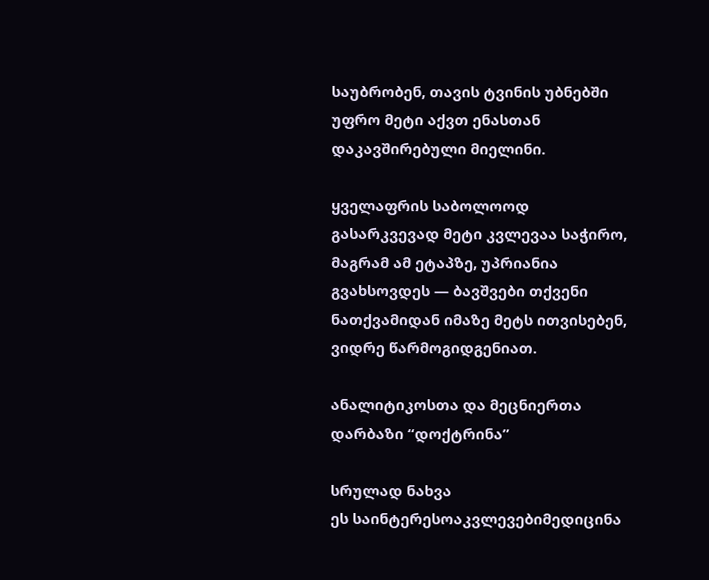საუბრობენ, თავის ტვინის უბნებში უფრო მეტი აქვთ ენასთან დაკავშირებული მიელინი.

ყველაფრის საბოლოოდ გასარკვევად მეტი კვლევაა საჭირო, მაგრამ ამ ეტაპზე, უპრიანია გვახსოვდეს — ბავშვები თქვენი ნათქვამიდან იმაზე მეტს ითვისებენ, ვიდრე წარმოგიდგენიათ.

ანალიტიკოსთა და მეცნიერთა დარბაზი “დოქტრინა”

სრულად ნახვა
ეს საინტერესოაკვლევებიმედიცინა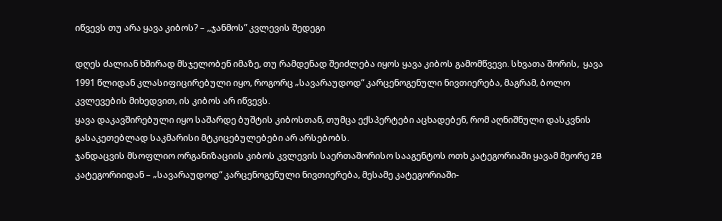იწვევს თუ არა ყავა კიბოს? – ,,ჯანმოს” კვლევის შედეგი

დღეს ძალიან ხშირად მსჯელობენ იმაზე, თუ რამდენად შეიძლება იყოს ყავა კიბოს გამომწვევი. სხვათა შორის,  ყავა 1991 წლიდან კლასიფიცირებული იყო, როგორც „სავარაუდოდ“ კარცენოგენული ნივთიერება, მაგრამ, ბოლო კვლევების მიხედვით, ის კიბოს არ იწვევს.
ყავა დაკავშირებული იყო საშარდე ბუშტის კიბოსთან, თუმცა ექსპერტები აცხადებენ, რომ აღნიშნული დასკვნის გასაკეთებლად საკმარისი მტკიცებულებები არ არსებობს.
ჯანდაცვის მსოფლიო ორგანიზაციის კიბოს კვლევის საერთაშორისო სააგენტოს ოთხ კატეგორიაში ყავამ მეორე 2B კატეგორიიდან – „სავარაუდოდ“ კარცენოგენული ნივთიერება, მესამე კატეგორიაში-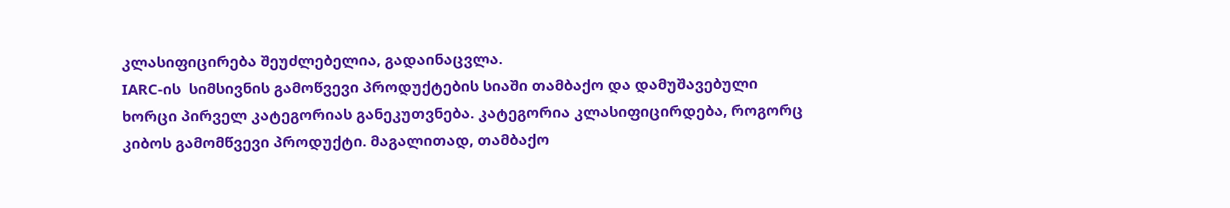კლასიფიცირება შეუძლებელია, გადაინაცვლა.
IARC-ის  სიმსივნის გამოწვევი პროდუქტების სიაში თამბაქო და დამუშავებული ხორცი პირველ კატეგორიას განეკუთვნება. კატეგორია კლასიფიცირდება, როგორც კიბოს გამომწვევი პროდუქტი. მაგალითად, თამბაქო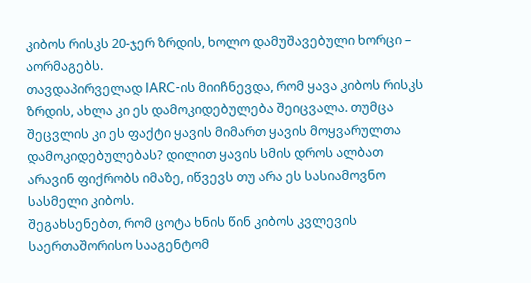კიბოს რისკს 20-ჯერ ზრდის, ხოლო დამუშავებული ხორცი – აორმაგებს.
თავდაპირველად IARC-ის მიიჩნევდა, რომ ყავა კიბოს რისკს ზრდის, ახლა კი ეს დამოკიდებულება შეიცვალა. თუმცა შეცვლის კი ეს ფაქტი ყავის მიმართ ყავის მოყვარულთა დამოკიდებულებას? დილით ყავის სმის დროს ალბათ არავინ ფიქრობს იმაზე, იწვევს თუ არა ეს სასიამოვნო სასმელი კიბოს.
შეგახსენებთ, რომ ცოტა ხნის წინ კიბოს კვლევის საერთაშორისო სააგენტომ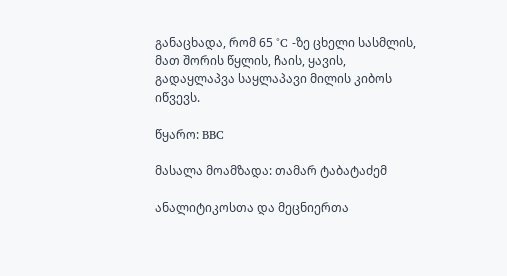განაცხადა, რომ 65 °C -ზე ცხელი სასმლის, მათ შორის წყლის, ჩაის, ყავის, გადაყლაპვა საყლაპავი მილის კიბოს იწვევს.

წყარო: BBC

მასალა მოამზადა: თამარ ტაბატაძემ

ანალიტიკოსთა და მეცნიერთა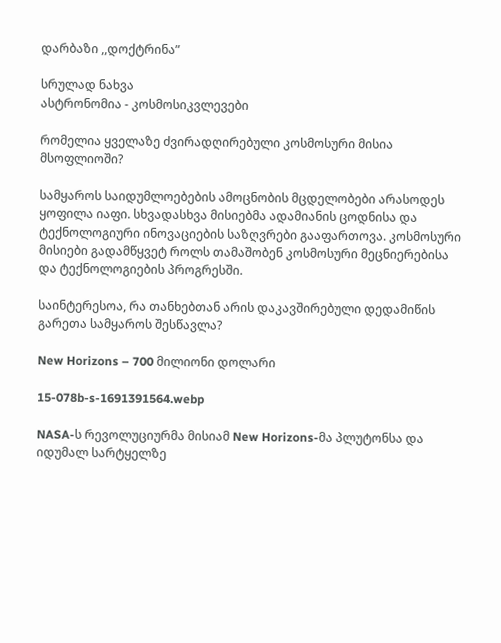დარბაზი ,,დოქტრინა”

სრულად ნახვა
ასტრონომია - კოსმოსიკვლევები

რომელია ყველაზე ძვირადღირებული კოსმოსური მისია მსოფლიოში?

სამყაროს საიდუმლოებების ამოცნობის მცდელობები არასოდეს ყოფილა იაფი. სხვადასხვა მისიებმა ადამიანის ცოდნისა და ტექნოლოგიური ინოვაციების საზღვრები გააფართოვა. კოსმოსური მისიები გადამწყვეტ როლს თამაშობენ კოსმოსური მეცნიერებისა და ტექნოლოგიების პროგრესში.

საინტერესოა, რა თანხებთან არის დაკავშირებული დედამიწის გარეთა სამყაროს შესწავლა?

New Horizons – 700 მილიონი დოლარი

15-078b-s-1691391564.webp

NASA-ს რევოლუციურმა მისიამ New Horizons-მა პლუტონსა და იდუმალ სარტყელზე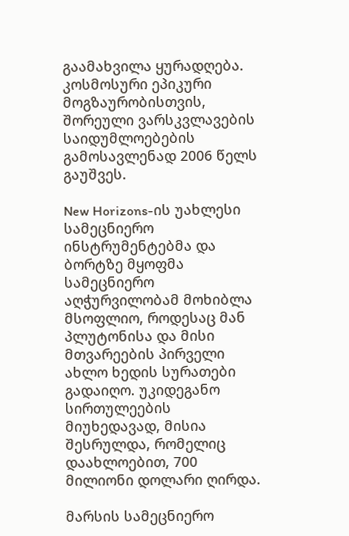გაამახვილა ყურადღება. კოსმოსური ეპიკური მოგზაურობისთვის, შორეული ვარსკვლავების საიდუმლოებების გამოსავლენად 2006 წელს გაუშვეს.

New Horizons-ის უახლესი სამეცნიერო ინსტრუმენტებმა და ბორტზე მყოფმა სამეცნიერო აღჭურვილობამ მოხიბლა მსოფლიო, როდესაც მან პლუტონისა და მისი მთვარეების პირველი ახლო ხედის სურათები გადაიღო. უკიდეგანო სირთულეების მიუხედავად, მისია შესრულდა, რომელიც დაახლოებით, 700 მილიონი დოლარი ღირდა.

მარსის სამეცნიერო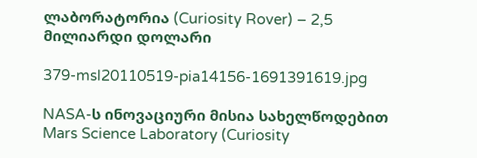ლაბორატორია (Curiosity Rover) – 2,5 მილიარდი დოლარი

379-msl20110519-pia14156-1691391619.jpg

NASA-ს ინოვაციური მისია სახელწოდებით Mars Science Laboratory (Curiosity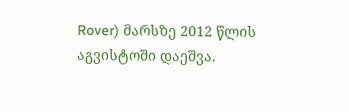Rover) მარსზე 2012 წლის აგვისტოში დაეშვა.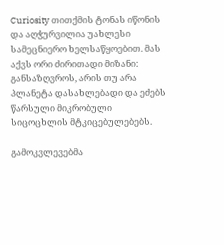Curiosity თითქმის ტონას იწონის და აღჭურვილია უახლესი სამეცნიერო ხელსაწყოებით. მას აქვს ორი ძირითადი მიზანი: განსაზღვროს, არის თუ არა პლანეტა დასახლებადი და ეძებს წარსული მიკრობული სიცოცხლის მტკიცებულებებს.

გამოკვლევებმა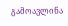გამოავლინა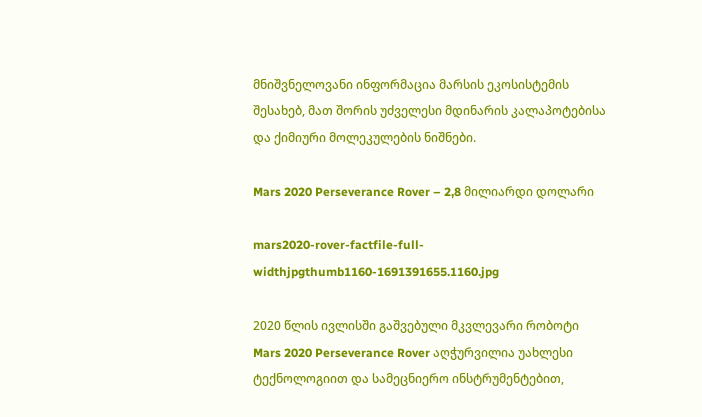მნიშვნელოვანი ინფორმაცია მარსის ეკოსისტემის შესახებ, მათ შორის უძველესი მდინარის კალაპოტებისა და ქიმიური მოლეკულების ნიშნები.

Mars 2020 Perseverance Rover – 2,8 მილიარდი დოლარი

mars2020-rover-factfile-full-widthjpgthumb1160-1691391655.1160.jpg

2020 წლის ივლისში გაშვებული მკვლევარი რობოტი Mars 2020 Perseverance Rover აღჭურვილია უახლესი ტექნოლოგიით და სამეცნიერო ინსტრუმენტებით,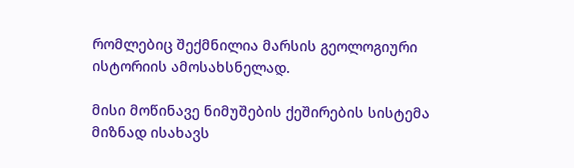რომლებიც შექმნილია მარსის გეოლოგიური ისტორიის ამოსახსნელად.

მისი მოწინავე ნიმუშების ქეშირების სისტემა მიზნად ისახავს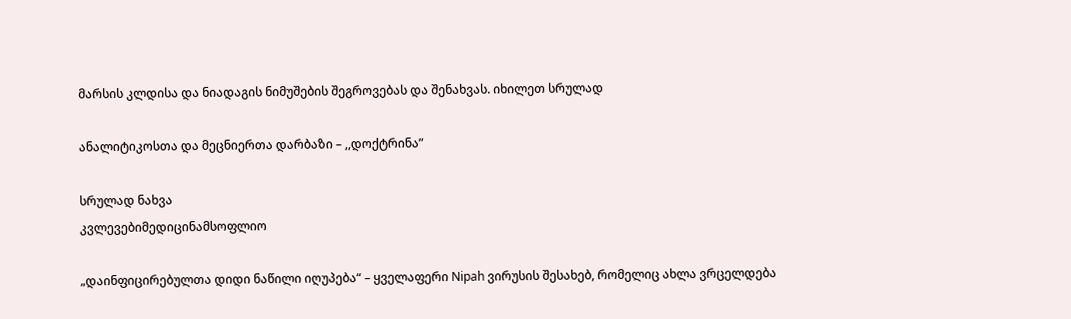მარსის კლდისა და ნიადაგის ნიმუშების შეგროვებას და შენახვას. იხილეთ სრულად

ანალიტიკოსთა და მეცნიერთა დარბაზი – ,,დოქტრინა”

სრულად ნახვა
კვლევებიმედიცინამსოფლიო

„დაინფიცირებულთა დიდი ნაწილი იღუპება“ – ყველაფერი Nipah ვირუსის შესახებ, რომელიც ახლა ვრცელდება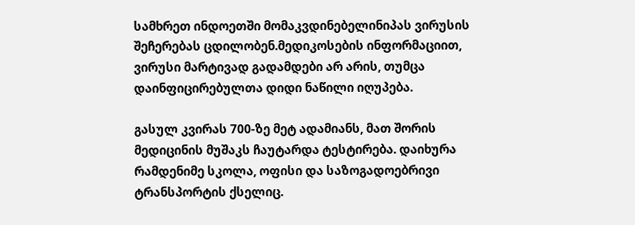სამხრეთ ინდოეთში მომაკვდინებელინიპას ვირუსის შეჩერებას ცდილობენ.მედიკოსების ინფორმაციით, ვირუსი მარტივად გადამდები არ არის, თუმცა დაინფიცირებულთა დიდი ნაწილი იღუპება.

გასულ კვირას 700-ზე მეტ ადამიანს, მათ შორის მედიცინის მუშაკს ჩაუტარდა ტესტირება. დაიხურა რამდენიმე სკოლა, ოფისი და საზოგადოებრივი ტრანსპორტის ქსელიც.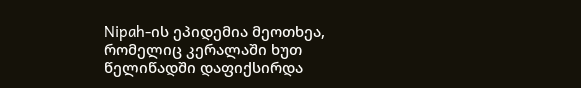Nipah-ის ეპიდემია მეოთხეა, რომელიც კერალაში ხუთ წელიწადში დაფიქსირდა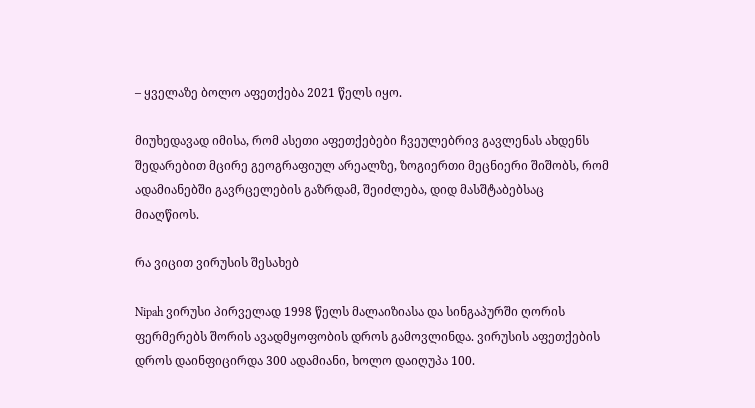– ყველაზე ბოლო აფეთქება 2021 წელს იყო.

მიუხედავად იმისა, რომ ასეთი აფეთქებები ჩვეულებრივ გავლენას ახდენს შედარებით მცირე გეოგრაფიულ არეალზე, ზოგიერთი მეცნიერი შიშობს, რომ ადამიანებში გავრცელების გაზრდამ, შეიძლება, დიდ მასშტაბებსაც მიაღწიოს.

რა ვიცით ვირუსის შესახებ

Nipah ვირუსი პირველად 1998 წელს მალაიზიასა და სინგაპურში ღორის ფერმერებს შორის ავადმყოფობის დროს გამოვლინდა. ვირუსის აფეთქების დროს დაინფიცირდა 300 ადამიანი, ხოლო დაიღუპა 100.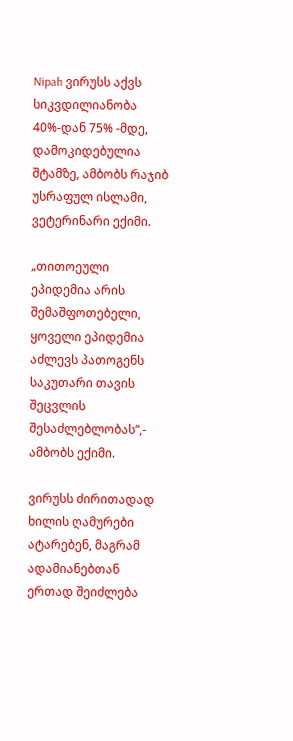Nipah ვირუსს აქვს სიკვდილიანობა 40%-დან 75% -მდე, დამოკიდებულია შტამზე, ამბობს რაჯიბ უსრაფულ ისლამი, ვეტერინარი ექიმი.

„თითოეული ეპიდემია არის შემაშფოთებელი, ყოველი ეპიდემია აძლევს პათოგენს საკუთარი თავის შეცვლის შესაძლებლობას“,- ამბობს ექიმი.

ვირუსს ძირითადად ხილის ღამურები ატარებენ, მაგრამ ადამიანებთან ერთად შეიძლება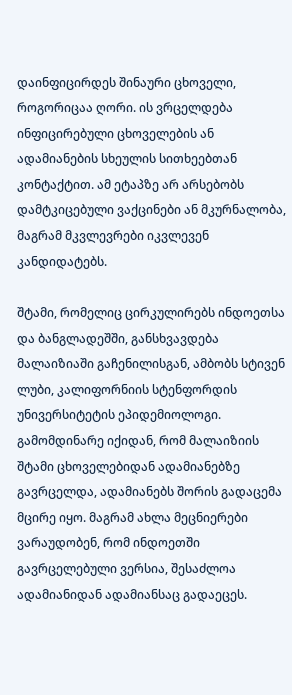დაინფიცირდეს შინაური ცხოველი, როგორიცაა ღორი. ის ვრცელდება ინფიცირებული ცხოველების ან ადამიანების სხეულის სითხეებთან კონტაქტით. ამ ეტაპზე არ არსებობს დამტკიცებული ვაქცინები ან მკურნალობა, მაგრამ მკვლევრები იკვლევენ კანდიდატებს.

შტამი, რომელიც ცირკულირებს ინდოეთსა და ბანგლადეშში, განსხვავდება მალაიზიაში გაჩენილისგან, ამბობს სტივენ ლუბი, კალიფორნიის სტენფორდის უნივერსიტეტის ეპიდემიოლოგი. გამომდინარე იქიდან, რომ მალაიზიის შტამი ცხოველებიდან ადამიანებზე გავრცელდა, ადამიანებს შორის გადაცემა მცირე იყო. მაგრამ ახლა მეცნიერები ვარაუდობენ, რომ ინდოეთში გავრცელებული ვერსია, შესაძლოა ადამიანიდან ადამიანსაც გადაეცეს.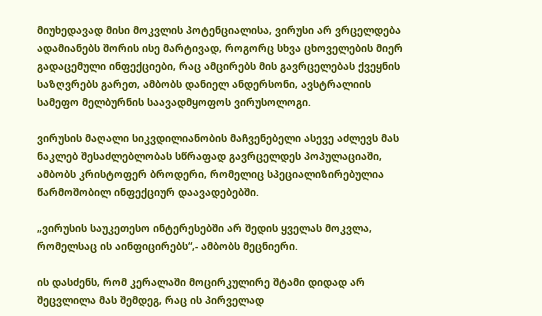მიუხედავად მისი მოკვლის პოტენციალისა, ვირუსი არ ვრცელდება ადამიანებს შორის ისე მარტივად, როგორც სხვა ცხოველების მიერ გადაცემული ინფექციები, რაც ამცირებს მის გავრცელებას ქვეყნის საზღვრებს გარეთ, ამბობს დანიელ ანდერსონი, ავსტრალიის სამეფო მელბურნის საავადმყოფოს ვირუსოლოგი.

ვირუსის მაღალი სიკვდილიანობის მაჩვენებელი ასევე აძლევს მას ნაკლებ შესაძლებლობას სწრაფად გავრცელდეს პოპულაციაში, ამბობს კრისტოფერ ბროდერი, რომელიც სპეციალიზირებულია წარმოშობილ ინფექციურ დაავადებებში.

„ვირუსის საუკეთესო ინტერესებში არ შედის ყველას მოკვლა, რომელსაც ის აინფიცირებს“,- ამბობს მეცნიერი.

ის დასძენს, რომ კერალაში მოცირკულირე შტამი დიდად არ შეცვლილა მას შემდეგ, რაც ის პირველად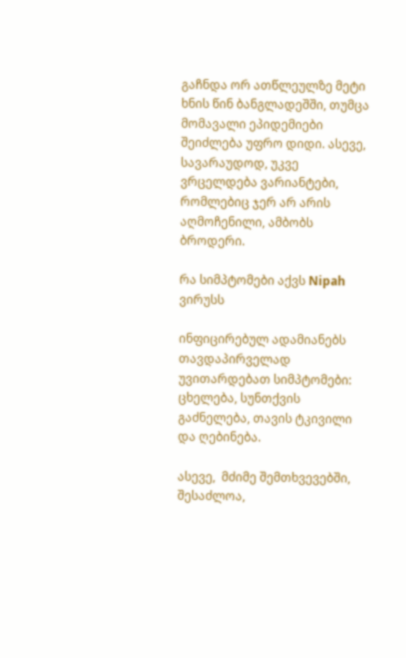გაჩნდა ორ ათწლეულზე მეტი ხნის წინ ბანგლადეშში, თუმცა მომავალი ეპიდემიები შეიძლება უფრო დიდი. ასევე, სავარაუდოდ, უკვე ვრცელდება ვარიანტები, რომლებიც ჯერ არ არის აღმოჩენილი, ამბობს ბროდერი.

რა სიმპტომები აქვს Nipah ვირუსს

ინფიცირებულ ადამიანებს თავდაპირველად უვითარდებათ სიმპტომები: ცხელება, სუნთქვის გაძნელება, თავის ტკივილი და ღებინება.

ასევე,  მძიმე შემთხვევებში, შესაძლოა,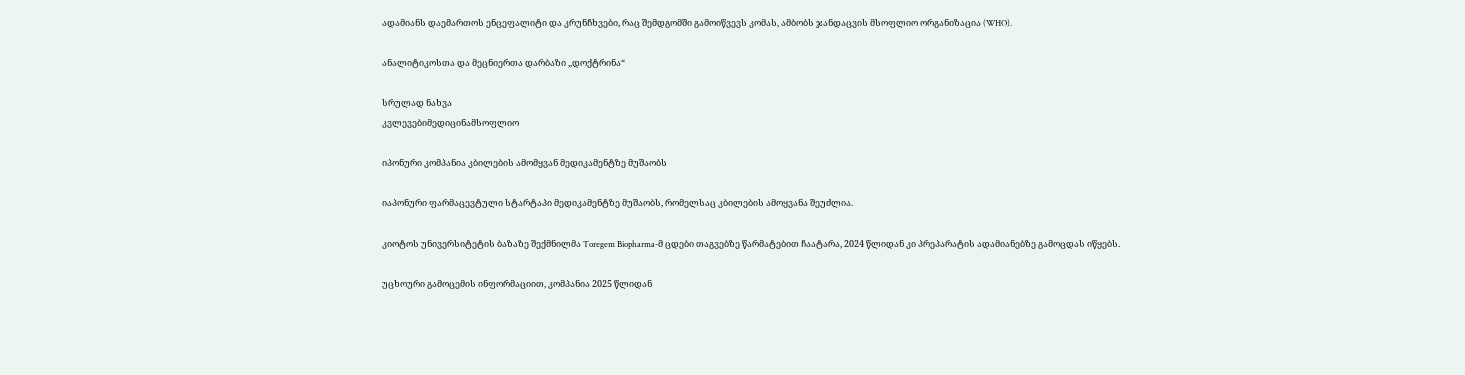ადამიანს დაემართოს ენცეფალიტი და კრუნჩხვები, რაც შემდგომში გამოიწვევს კომას, ამბობს ჯანდაცვის მსოფლიო ორგანიზაცია (WHO).

ანალიტიკოსთა და მეცნიერთა დარბაზი ,,დოქტრინა“

სრულად ნახვა
კვლევებიმედიცინამსოფლიო

იპონური კომპანია კბილების ამომყვან მედიკამენტზე მუშაობს

იაპონური ფარმაცევტული სტარტაპი მედიკამენტზე მუშაობს, რომელსაც კბილების ამოყვანა შეუძლია.

კიოტოს უნივერსიტეტის ბაზაზე შექმნილმა Toregem Biopharma-მ ცდები თაგვებზე წარმატებით ჩაატარა, 2024 წლიდან კი პრეპარატის ადამიანებზე გამოცდას იწყებს.

უცხოური გამოცემის ინფორმაციით, კომპანია 2025 წლიდან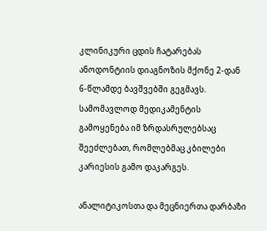კლინიკური ცდის ჩატარებას ანოდონტიის დიაგნოზის მქონე 2-დან 6-წლამდე ბავშვებში გეგმავს. სამომავლოდ მედიკამენტის გამოყენება იმ ზრდასრულებსაც შეეძლებათ, რომლებმაც კბილები კარიესის გამო დაკარგეს.

ანალიტიკოსთა და მეცნიერთა დარბაზი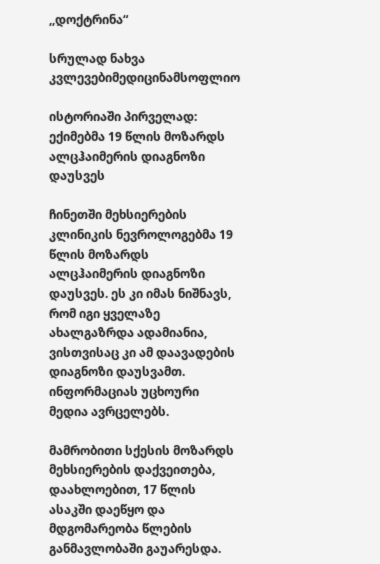,,დოქტრინა“

სრულად ნახვა
კვლევებიმედიცინამსოფლიო

ისტორიაში პირველად: ექიმებმა 19 წლის მოზარდს ალცჰაიმერის დიაგნოზი დაუსვეს

ჩინეთში მეხსიერების კლინიკის ნევროლოგებმა 19 წლის მოზარდს ალცჰაიმერის დიაგნოზი დაუსვეს. ეს კი იმას ნიშნავს, რომ იგი ყველაზე ახალგაზრდა ადამიანია, ვისთვისაც კი ამ დაავადების დიაგნოზი დაუსვამთ. ინფორმაციას უცხოური მედია ავრცელებს.

მამრობითი სქესის მოზარდს მეხსიერების დაქვეითება, დაახლოებით, 17 წლის ასაკში დაეწყო და მდგომარეობა წლების განმავლობაში გაუარესდა.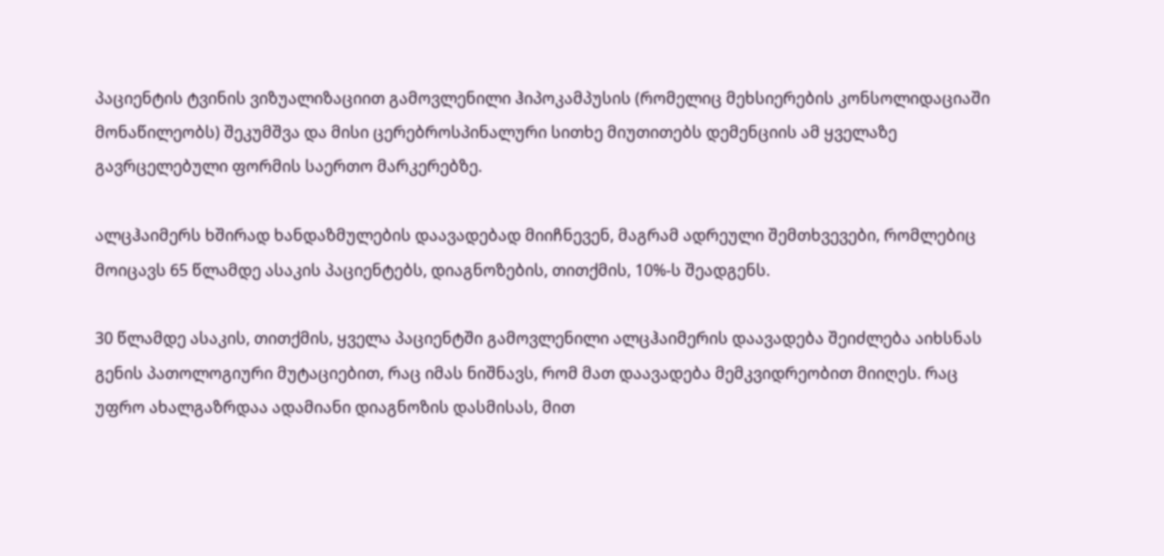პაციენტის ტვინის ვიზუალიზაციით გამოვლენილი ჰიპოკამპუსის (რომელიც მეხსიერების კონსოლიდაციაში მონაწილეობს) შეკუმშვა და მისი ცერებროსპინალური სითხე მიუთითებს დემენციის ამ ყველაზე გავრცელებული ფორმის საერთო მარკერებზე.

ალცჰაიმერს ხშირად ხანდაზმულების დაავადებად მიიჩნევენ, მაგრამ ადრეული შემთხვევები, რომლებიც მოიცავს 65 წლამდე ასაკის პაციენტებს, დიაგნოზების, თითქმის, 10%-ს შეადგენს.

30 წლამდე ასაკის, თითქმის, ყველა პაციენტში გამოვლენილი ალცჰაიმერის დაავადება შეიძლება აიხსნას გენის პათოლოგიური მუტაციებით, რაც იმას ნიშნავს, რომ მათ დაავადება მემკვიდრეობით მიიღეს. რაც უფრო ახალგაზრდაა ადამიანი დიაგნოზის დასმისას, მით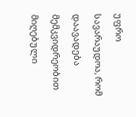უფრო სავარაუდოა, რომ დაავადება მემკვიდრეობით მიღებული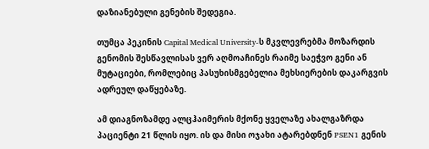დაზიანებული გენების შედეგია.

თუმცა პეკინის Capital Medical University-ს მკვლევრებმა მოზარდის გენომის შესწავლისას ვერ აღმოაჩინეს რაიმე საეჭვო გენი ან მუტაციები, რომლებიც პასუხისმგებელია მეხსიერების დაკარგვის ადრეულ დაწყებაზე.

ამ დიაგნოზამდე ალცჰაიმერის მქონე ყველაზე ახალგაზრდა პაციენტი 21 წლის იყო. ის და მისი ოჯახი ატარებდნენ PSEN1 გენის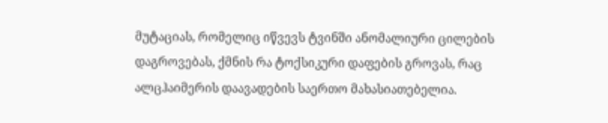მუტაციას, რომელიც იწვევს ტვინში ანომალიური ცილების დაგროვებას, ქმნის რა ტოქსიკური დაფების გროვას, რაც ალცჰაიმერის დაავადების საერთო მახასიათებელია.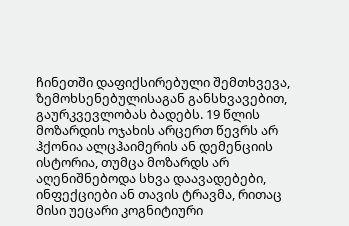ჩინეთში დაფიქსირებული შემთხვევა, ზემოხსენებულისაგან განსხვავებით, გაურკვევლობას ბადებს. 19 წლის მოზარდის ოჯახის არცერთ წევრს არ ჰქონია ალცჰაიმერის ან დემენციის ისტორია, თუმცა მოზარდს არ აღენიშნებოდა სხვა დაავადებები, ინფექციები ან თავის ტრავმა, რითაც მისი უეცარი კოგნიტიური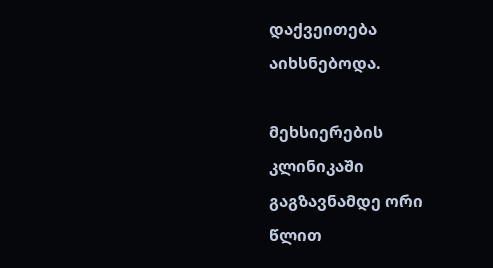დაქვეითება აიხსნებოდა.

მეხსიერების კლინიკაში გაგზავნამდე ორი წლით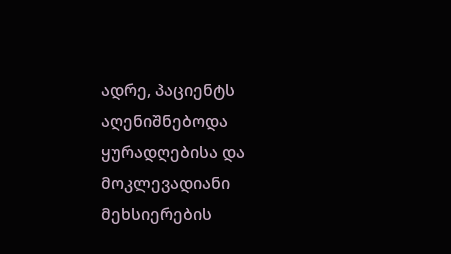ადრე, პაციენტს აღენიშნებოდა ყურადღებისა და მოკლევადიანი მეხსიერების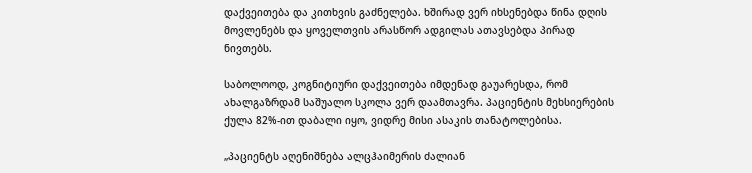დაქვეითება და კითხვის გაძნელება. ხშირად ვერ იხსენებდა წინა დღის მოვლენებს და ყოველთვის არასწორ ადგილას ათავსებდა პირად ნივთებს.

საბოლოოდ, კოგნიტიური დაქვეითება იმდენად გაუარესდა, რომ ახალგაზრდამ საშუალო სკოლა ვერ დაამთავრა. პაციენტის მეხსიერების ქულა 82%-ით დაბალი იყო, ვიდრე მისი ასაკის თანატოლებისა.

„პაციენტს აღენიშნება ალცჰაიმერის ძალიან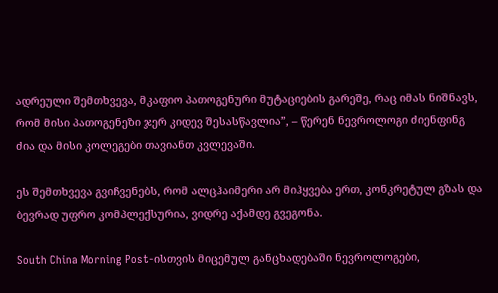ადრეული შემთხვევა, მკაფიო პათოგენური მუტაციების გარეშე, რაც იმას ნიშნავს, რომ მისი პათოგენეზი ჯერ კიდევ შესასწავლია”, – წერენ ნევროლოგი ძიენფინგ ძია და მისი კოლეგები თავიანთ კვლევაში.

ეს შემთხვევა გვიჩვენებს, რომ ალცჰაიმერი არ მიჰყვება ერთ, კონკრეტულ გზას და ბევრად უფრო კომპლექსურია, ვიდრე აქამდე გვეგონა.

South China Morning Post-ისთვის მიცემულ განცხადებაში ნევროლოგები,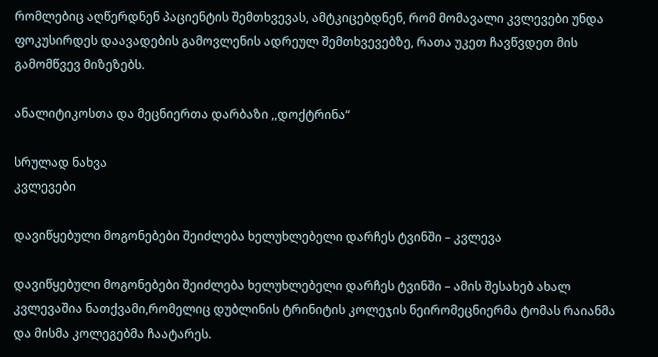რომლებიც აღწერდნენ პაციენტის შემთხვევას, ამტკიცებდნენ, რომ მომავალი კვლევები უნდა ფოკუსირდეს დაავადების გამოვლენის ადრეულ შემთხვევებზე, რათა უკეთ ჩავწვდეთ მის გამომწვევ მიზეზებს.

ანალიტიკოსთა და მეცნიერთა დარბაზი ,,დოქტრინა“

სრულად ნახვა
კვლევები

დავიწყებული მოგონებები შეიძლება ხელუხლებელი დარჩეს ტვინში – კვლევა

დავიწყებული მოგონებები შეიძლება ხელუხლებელი დარჩეს ტვინში – ამის შესახებ ახალ კვლევაშია ნათქვამი,რომელიც დუბლინის ტრინიტის კოლეჯის ნეირომეცნიერმა ტომას რაიანმა და მისმა კოლეგებმა ჩაატარეს.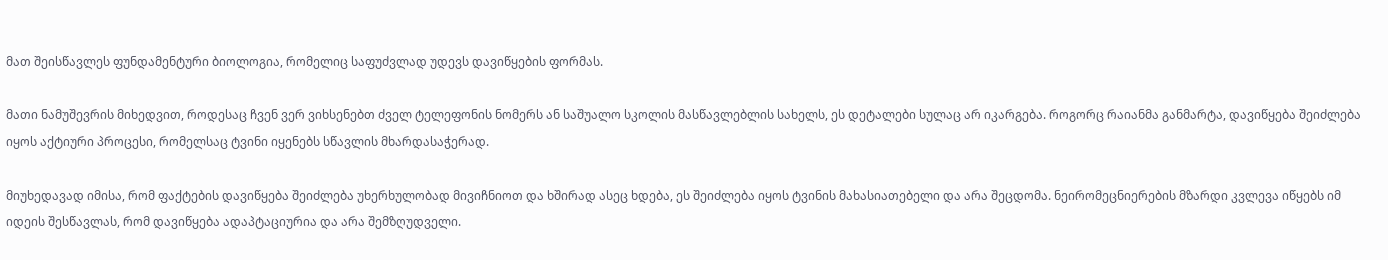მათ შეისწავლეს ფუნდამენტური ბიოლოგია, რომელიც საფუძვლად უდევს დავიწყების ფორმას.

მათი ნამუშევრის მიხედვით, როდესაც ჩვენ ვერ ვიხსენებთ ძველ ტელეფონის ნომერს ან საშუალო სკოლის მასწავლებლის სახელს, ეს დეტალები სულაც არ იკარგება. როგორც რაიანმა განმარტა, დავიწყება შეიძლება იყოს აქტიური პროცესი, რომელსაც ტვინი იყენებს სწავლის მხარდასაჭერად.

მიუხედავად იმისა, რომ ფაქტების დავიწყება შეიძლება უხერხულობად მივიჩნიოთ და ხშირად ასეც ხდება, ეს შეიძლება იყოს ტვინის მახასიათებელი და არა შეცდომა. ნეირომეცნიერების მზარდი კვლევა იწყებს იმ იდეის შესწავლას, რომ დავიწყება ადაპტაციურია და არა შემზღუდველი.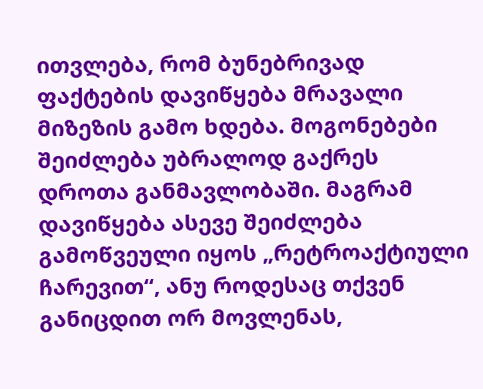ითვლება, რომ ბუნებრივად ფაქტების დავიწყება მრავალი მიზეზის გამო ხდება. მოგონებები შეიძლება უბრალოდ გაქრეს დროთა განმავლობაში. მაგრამ დავიწყება ასევე შეიძლება გამოწვეული იყოს „რეტროაქტიული ჩარევით“, ანუ როდესაც თქვენ განიცდით ორ მოვლენას,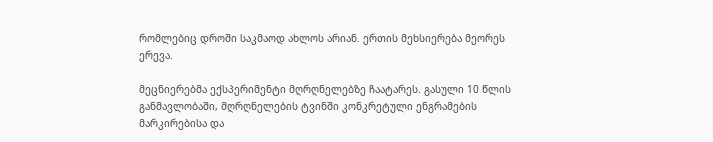რომლებიც დროში საკმაოდ ახლოს არიან. ერთის მეხსიერება მეორეს ერევა.

მეცნიერებმა ექსპერიმენტი მღრღნელებზე ჩაატარეს. გასული 10 წლის განმავლობაში, მღრღნელების ტვინში კონკრეტული ენგრამების მარკირებისა და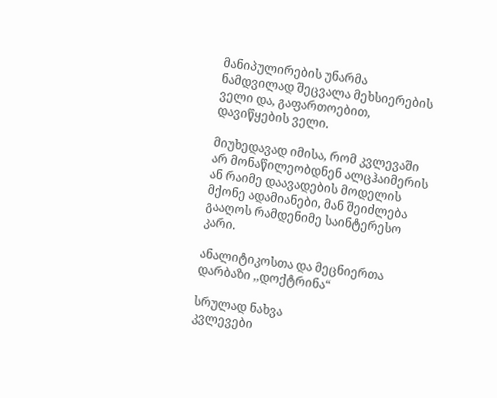მანიპულირების უნარმა ნამდვილად შეცვალა მეხსიერების ველი და, გაფართოებით, დავიწყების ველი.

მიუხედავად იმისა, რომ კვლევაში არ მონაწილეობდნენ ალცჰაიმერის ან რაიმე დაავადების მოდელის მქონე ადამიანები, მან შეიძლება გააღოს რამდენიმე საინტერესო კარი.

ანალიტიკოსთა და მეცნიერთა დარბაზი ,,დოქტრინა“

სრულად ნახვა
კვლევები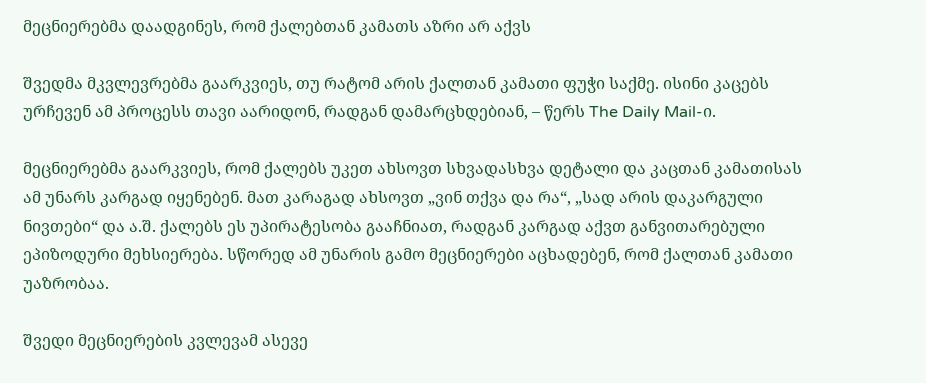მეცნიერებმა დაადგინეს, რომ ქალებთან კამათს აზრი არ აქვს

შვედმა მკვლევრებმა გაარკვიეს, თუ რატომ არის ქალთან კამათი ფუჭი საქმე. ისინი კაცებს ურჩევენ ამ პროცესს თავი აარიდონ, რადგან დამარცხდებიან, – წერს The Daily Mail-ი.

მეცნიერებმა გაარკვიეს, რომ ქალებს უკეთ ახსოვთ სხვადასხვა დეტალი და კაცთან კამათისას ამ უნარს კარგად იყენებენ. მათ კარაგად ახსოვთ „ვინ თქვა და რა“, „სად არის დაკარგული ნივთები“ და ა.შ. ქალებს ეს უპირატესობა გააჩნიათ, რადგან კარგად აქვთ განვითარებული ეპიზოდური მეხსიერება. სწორედ ამ უნარის გამო მეცნიერები აცხადებენ, რომ ქალთან კამათი უაზრობაა.

შვედი მეცნიერების კვლევამ ასევე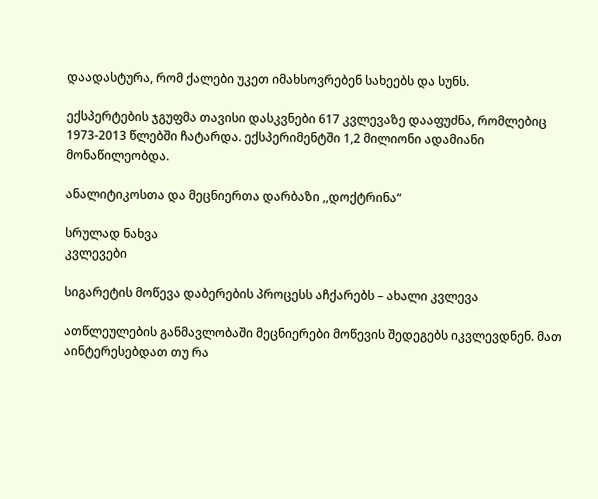დაადასტურა, რომ ქალები უკეთ იმახსოვრებენ სახეებს და სუნს.

ექსპერტების ჯგუფმა თავისი დასკვნები 617 კვლევაზე დააფუძნა, რომლებიც 1973-2013 წლებში ჩატარდა. ექსპერიმენტში 1,2 მილიონი ადამიანი მონაწილეობდა.

ანალიტიკოსთა და მეცნიერთა დარბაზი ,,დოქტრინა“

სრულად ნახვა
კვლევები

სიგარეტის მოწევა დაბერების პროცესს აჩქარებს – ახალი კვლევა

ათწლეულების განმავლობაში მეცნიერები მოწევის შედეგებს იკვლევდნენ. მათ აინტერესებდათ თუ რა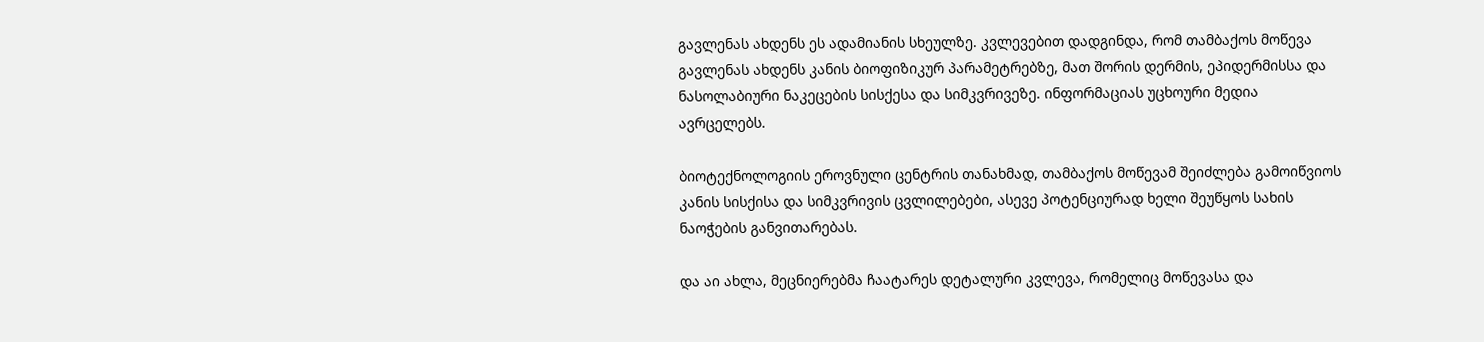გავლენას ახდენს ეს ადამიანის სხეულზე. კვლევებით დადგინდა, რომ თამბაქოს მოწევა გავლენას ახდენს კანის ბიოფიზიკურ პარამეტრებზე, მათ შორის დერმის, ეპიდერმისსა და ნასოლაბიური ნაკეცების სისქესა და სიმკვრივეზე. ინფორმაციას უცხოური მედია ავრცელებს.

ბიოტექნოლოგიის ეროვნული ცენტრის თანახმად, თამბაქოს მოწევამ შეიძლება გამოიწვიოს კანის სისქისა და სიმკვრივის ცვლილებები, ასევე პოტენციურად ხელი შეუწყოს სახის ნაოჭების განვითარებას.

და აი ახლა, მეცნიერებმა ჩაატარეს დეტალური კვლევა, რომელიც მოწევასა და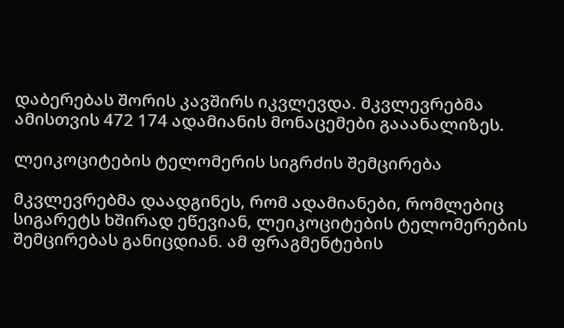დაბერებას შორის კავშირს იკვლევდა. მკვლევრებმა ამისთვის 472 174 ადამიანის მონაცემები გააანალიზეს.

ლეიკოციტების ტელომერის სიგრძის შემცირება

მკვლევრებმა დაადგინეს, რომ ადამიანები, რომლებიც სიგარეტს ხშირად ეწევიან, ლეიკოციტების ტელომერების შემცირებას განიცდიან. ამ ფრაგმენტების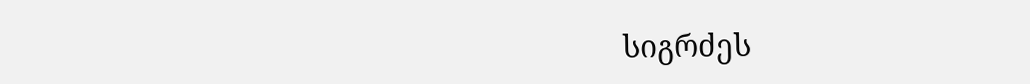სიგრძეს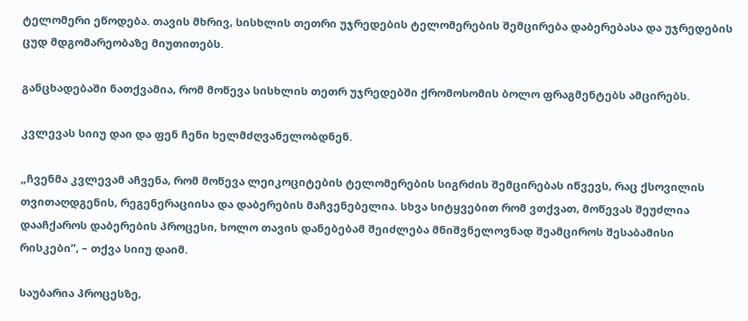ტელომერი ეწოდება. თავის მხრივ, სისხლის თეთრი უჯრედების ტელომერების შემცირება დაბერებასა და უჯრედების ცუდ მდგომარეობაზე მიუთითებს.

განცხადებაში ნათქვამია, რომ მოწევა სისხლის თეთრ უჯრედებში ქრომოსომის ბოლო ფრაგმენტებს ამცირებს.

კვლევას სიიუ დაი და ფენ ჩენი ხელმძღვანელობდნენ.

„ჩვენმა კვლევამ აჩვენა, რომ მოწევა ლეიკოციტების ტელომერების სიგრძის შემცირებას იწვევს, რაც ქსოვილის თვითაღდგენის, რეგენერაციისა და დაბერების მაჩვენებელია. სხვა სიტყვებით რომ ვთქვათ, მოწევას შეუძლია დააჩქაროს დაბერების პროცესი, ხოლო თავის დანებებამ შეიძლება მნიშვნელოვნად შეამციროს შესაბამისი რისკები”, – თქვა სიიუ დაიმ.

საუბარია პროცესზე,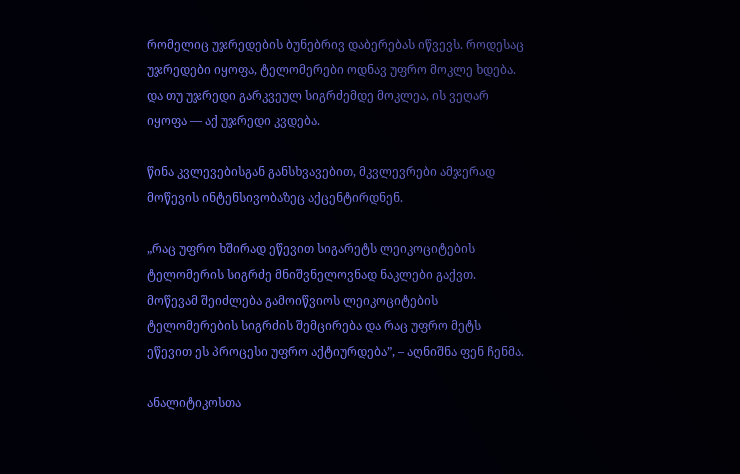რომელიც უჯრედების ბუნებრივ დაბერებას იწვევს. როდესაც უჯრედები იყოფა, ტელომერები ოდნავ უფრო მოკლე ხდება. და თუ უჯრედი გარკვეულ სიგრძემდე მოკლეა, ის ვეღარ იყოფა — აქ უჯრედი კვდება.

წინა კვლევებისგან განსხვავებით, მკვლევრები ამჯერად მოწევის ინტენსივობაზეც აქცენტირდნენ.

„რაც უფრო ხშირად ეწევით სიგარეტს ლეიკოციტების ტელომერის სიგრძე მნიშვნელოვნად ნაკლები გაქვთ. მოწევამ შეიძლება გამოიწვიოს ლეიკოციტების ტელომერების სიგრძის შემცირება და რაც უფრო მეტს ეწევით ეს პროცესი უფრო აქტიურდება”, – აღნიშნა ფენ ჩენმა.

ანალიტიკოსთა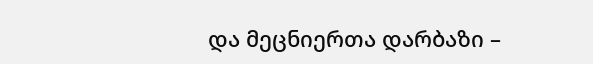და მეცნიერთა დარბაზი –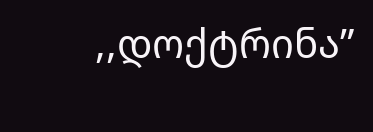,,დოქტრინა”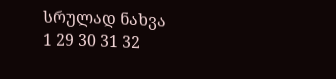სრულად ნახვა
1 29 30 31 32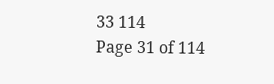33 114
Page 31 of 114